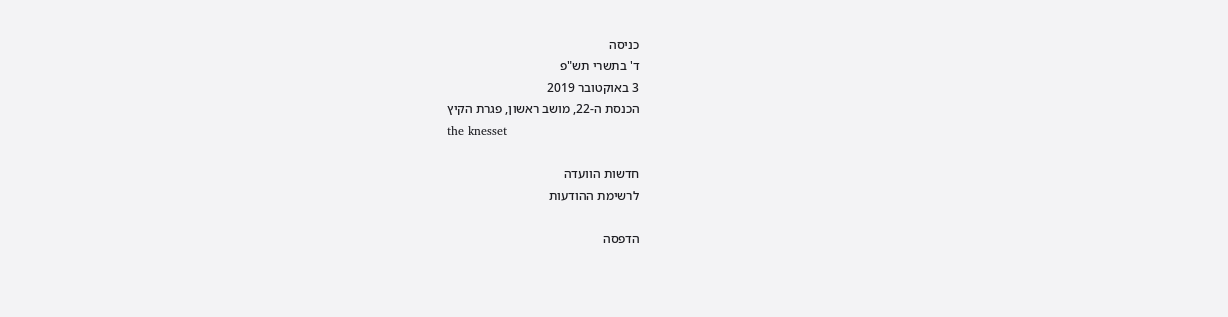כניסה
ד' בתשרי תש"פ
3 באוקטובר 2019
הכנסת ה-22, מושב ראשון, פגרת הקיץ
the knesset

חדשות הוועדה
לרשימת ההודעות

הדפסה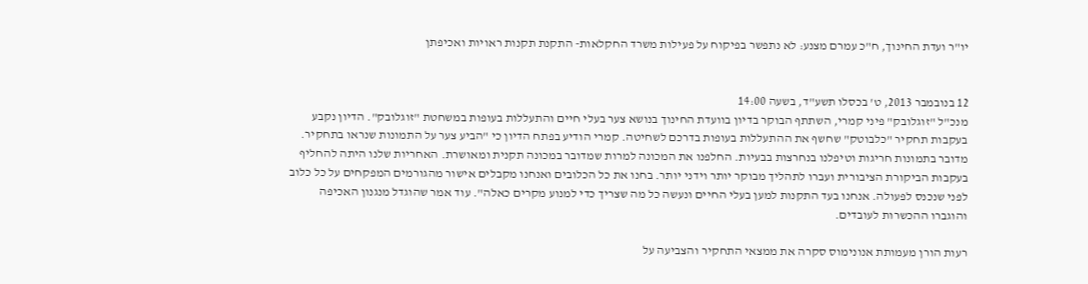יו"ר ועדת החינוך, ח"כ עמרם מצנע: לא נתפשר בפיקוח על פעילות משרד החקלאות- התקנת תקנות ראויות ואכיפתן


12 בנובמבר 2013, ט' בכסלו תשע"ד, בשעה 14:00
מנכ"ל "זוגלובק" פיני קמרי, השתתף הבוקר בדיון בוועדת החינוך בנושא צער בעלי חיים והתעללות בעופות במשחטת "זוגלובק". הדיון נקבע בעקבות תחקיר "כלבוטק" שחשף את ההתעללות בעופות בדרכם לשחיטה. קמרי הודיע בפתח הדיון כי "הביע צער על התמונות שנראו בתחקיר. מדובר בתמונות חריגות וטיפלנו בנחרצות בבעיות. החלפנו את המכונה למרות שמדובר במכונה תקנית ומאושרת. האחריות שלנו היתה להחליף בעקבות הביקורת הציבורית ועברו לתהליך מבוקר יותר וידני יותר. בחנו את כל הכלובים ואנחנו מקבלים אישור מהגורמים המפקחים על כל כלוב לפני שנכנס לפעולה. אנחנו בעד התקנות למען בעלי החיים ונעשה כל מה שצריך כדי למנוע מקרים כאלה". עוד אמר שהוגדל מנגנון האכיפה והוגברו ההכשרות לעובדים.

רעות הורן מעמותת אנונימוס סקרה את ממצאי התחקיר והצביעה על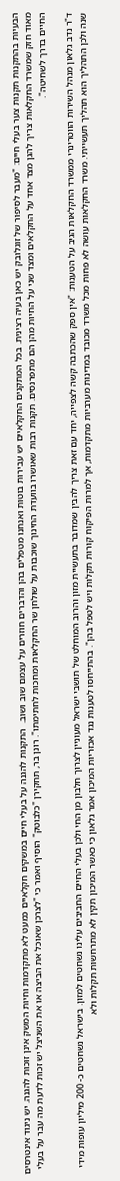הבעיות בהתקנות תקנות צער בעלי חיים: "מעבר לסיפור של זוגלובק יש כאן בעיה רצינית. בכל המתקנים החקלאיים יש עבירות בוטות ואנחנו מטפלים בהן והדברים חוזרים על עצמם שוב ושוב.  התקנות להגנה על בעלי חיים במשקים חקלאיים כמעט לא מתקדמות וחיות המשק אינן זוכות להגנה. יש ניגוד אינטרסים מאוד חזק שמשרד החקלאות צריך להגן מצד אחד על החקלאים ומצד שני על החיות מהן הם מתפרנסים. תקנות רבות שאושרו בוועדת החינוך שוכבות על שולחן שר החקלאות ומחכות לחתימתו". רונן בר, תחקירן "כלבוטק" הוסיף ואמר כי "לצרכן שאוכל את הביצה או את השניצל יש זכות לדעת מה עבר על בעלי החיים בדרך לשחיטה".

ד"ר נדב גלאון מנהל השירות הווטרינרי ממשרד החקלאות הגיב על הטענות: "אין ספק שהכתבה קשה לצפייה, יחד עם זאת צריך להבין שמדובר בתעשיית מזון והרוב המוחלט של תושבי ישראל מעוניין לצרוך חלבון מן החי ולכן בעלי החיים החביבים עלינו נשחטים למזון. בישראל נשחטים כ- 200 מיליון עופות מידי שנה ולכן התהליך הוא תהליך תעשייתי. משרד החקלאות עושה לא פחות מכל משרד מכובד במדינות מערביות מתקדמות, אך למרות הפיקוח קורות תקלות ויש לטפל בהן". בהתייחסו לטענות נגד אכזריות המיכון אמר גלאון כי כאשר המיכון תקין לא מתרחשות תקלות ולא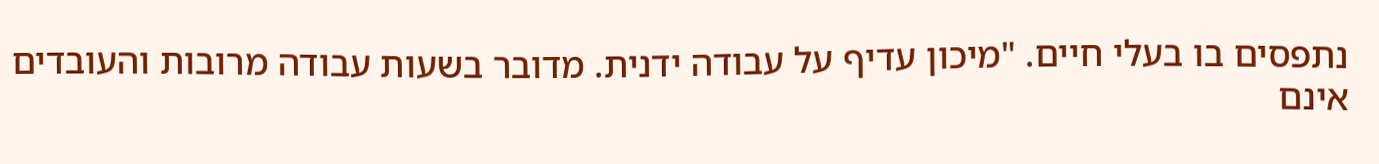נתפסים בו בעלי חיים. "מיכון עדיף על עבודה ידנית. מדובר בשעות עבודה מרובות והעובדים אינם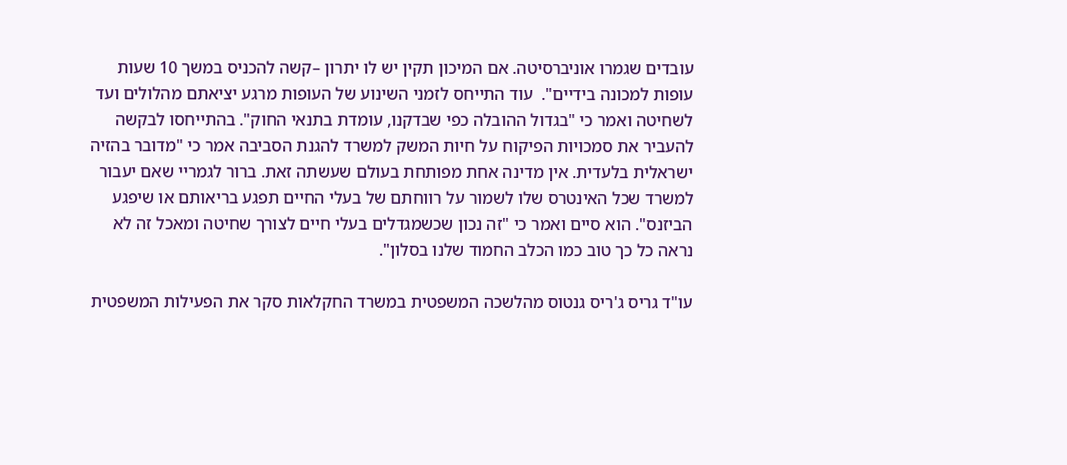עובדים שגמרו אוניברסיטה. אם המיכון תקין יש לו יתרון –קשה להכניס במשך 10 שעות עופות למכונה בידיים".  עוד התייחס לזמני השינוע של העופות מרגע יציאתם מהלולים ועד לשחיטה ואמר כי "בגדול ההובלה כפי שבדקנו, עומדת בתנאי החוק". בהתייחסו לבקשה להעביר את סמכויות הפיקוח על חיות המשק למשרד להגנת הסביבה אמר כי "מדובר בהזיה ישראלית בלעדית. אין מדינה אחת מפותחת בעולם שעשתה זאת. ברור לגמריי שאם יעבור למשרד שכל האינטרס שלו לשמור על רווחתם של בעלי החיים תפגע בריאותם או שיפגע הביזנס". הוא סיים ואמר כי "זה נכון שכשמגדלים בעלי חיים לצורך שחיטה ומאכל זה לא נראה כל כך טוב כמו הכלב החמוד שלנו בסלון".

עו"ד גריס ג'ריס גנטוס מהלשכה המשפטית במשרד החקלאות סקר את הפעילות המשפטית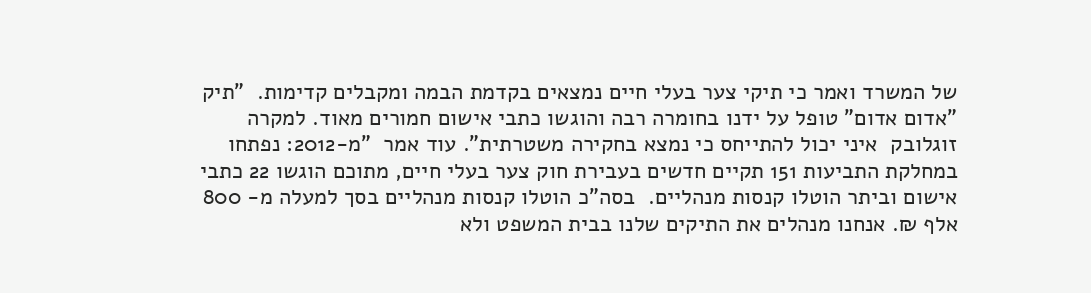של המשרד ואמר כי תיקי צער בעלי חיים נמצאים בקדמת הבמה ומקבלים קדימות.  "תיק "אדום אדום" טופל על ידנו בחומרה רבה והוגשו כתבי אישום חמורים מאוד. למקרה זוגלובק  איני יכול להתייחס כי נמצא בחקירה משטרתית". עוד אמר  "מ-2012: נפתחו במחלקת התביעות 151 תקיים חדשים בעבירת חוק צער בעלי חיים, מתוכם הוגשו 22 כתבי אישום וביתר הוטלו קנסות מנהליים.  בסה"כ הוטלו קנסות מנהליים בסך למעלה מ- 800 אלף ₪. אנחנו מנהלים את התיקים שלנו בבית המשפט ולא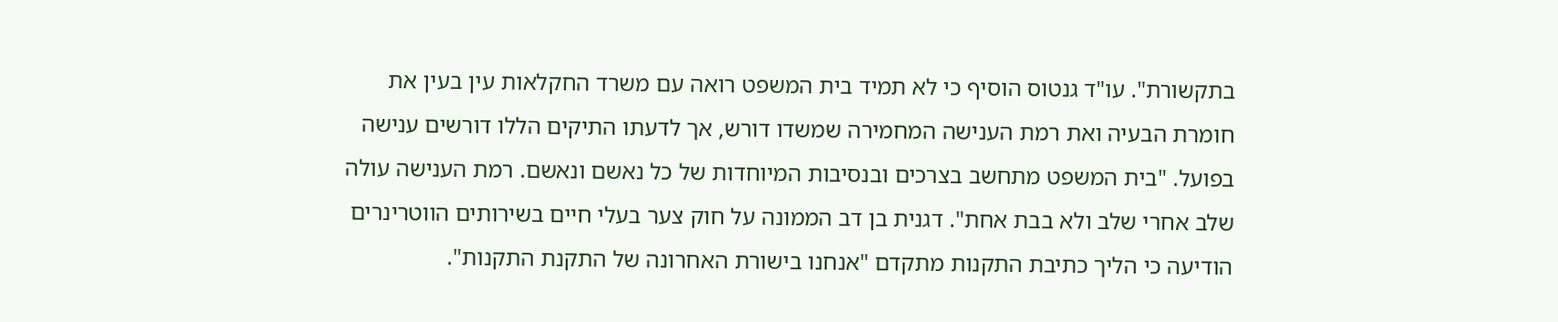בתקשורת". עו"ד גנטוס הוסיף כי לא תמיד בית המשפט רואה עם משרד החקלאות עין בעין את חומרת הבעיה ואת רמת הענישה המחמירה שמשדו דורש, אך לדעתו התיקים הללו דורשים ענישה בפועל. "בית המשפט מתחשב בצרכים ובנסיבות המיוחדות של כל נאשם ונאשם. רמת הענישה עולה שלב אחרי שלב ולא בבת אחת". דגנית בן דב הממונה על חוק צער בעלי חיים בשירותים הווטרינרים הודיעה כי הליך כתיבת התקנות מתקדם "אנחנו בישורת האחרונה של התקנת התקנות".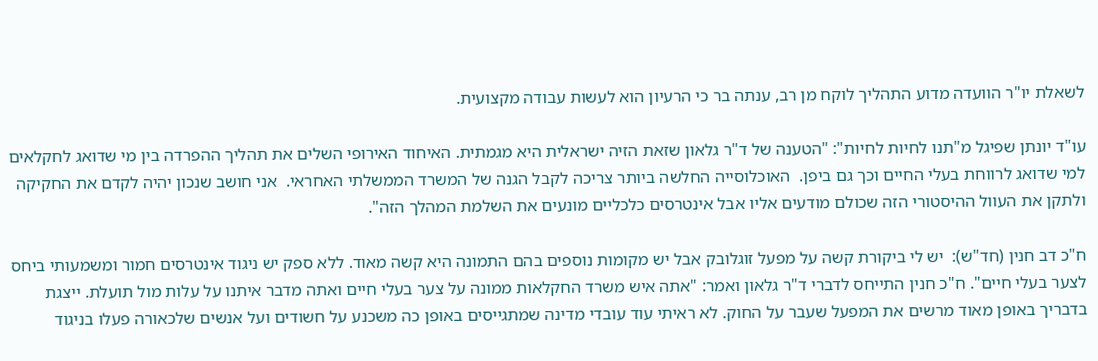לשאלת יו"ר הוועדה מדוע התהליך לוקח מן רב, ענתה בר כי הרעיון הוא לעשות עבודה מקצועית.

עו"ד יונתן שפיגל מ"תנו לחיות לחיות": "הטענה של ד"ר גלאון שזאת הזיה ישראלית היא מגמתית. האיחוד האירופי השלים את תהליך ההפרדה בין מי שדואג לחקלאים למי שדואג לרווחת בעלי החיים וכך גם ביפן.  האוכלוסייה החלשה ביותר צריכה לקבל הגנה של המשרד הממשלתי האחראי.  אני חושב שנכון יהיה לקדם את החקיקה ולתקן את העוול ההיסטורי הזה שכולם מודעים אליו אבל אינטרסים כלכליים מונעים את השלמת המהלך הזה".

ח"כ דב חנין (חד"ש):  יש לי ביקורת קשה על מפעל זוגלובק אבל יש מקומות נוספים בהם התמונה היא קשה מאוד. ללא ספק יש ניגוד אינטרסים חמור ומשמעותי ביחס לצער בעלי חיים". ח"כ חנין התייחס לדברי ד"ר גלאון ואמר: "אתה איש משרד החקלאות ממונה על צער בעלי חיים ואתה מדבר איתנו על עלות מול תועלת. ייצגת בדבריך באופן מאוד מרשים את המפעל שעבר על החוק. לא ראיתי עוד עובדי מדינה שמתגייסים באופן כה משכנע על חשודים ועל אנשים שלכאורה פעלו בניגוד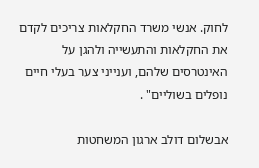לחוק. אנשי משרד החקלאות צריכים לקדם את החקלאות והתעשייה ולהגן על האינטרסים שלהם, וענייני צער בעלי חיים נופלים בשוליים" .

אבשלום דולב ארגון המשחטות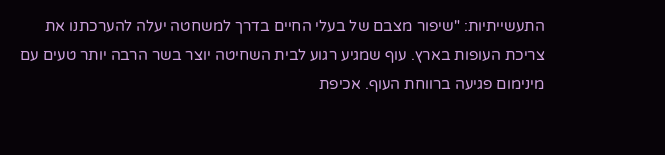התעשייתיות: "שיפור מצבם של בעלי החיים בדרך למשחטה יעלה להערכתנו את צריכת העופות בארץ. עוף שמגיע רגוע לבית השחיטה יוצר בשר הרבה יותר טעים עם מינימום פגיעה ברווחת העוף. אכיפת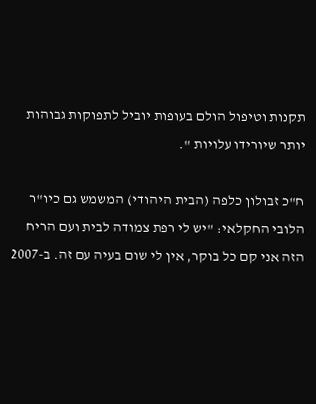תקנות וטיפול הולם בעופות יוביל לתפוקות גבוהות יותר שיורידו עלויות ".

ח"כ זבולון כלפה (הבית היהודי) המשמש גם כיו"ר הלובי החקלאי: "יש לי רפת צמודה לבית ועם הריח הזה אני קם כל בוקר, אין לי שום בעיה עם זה. ב-2007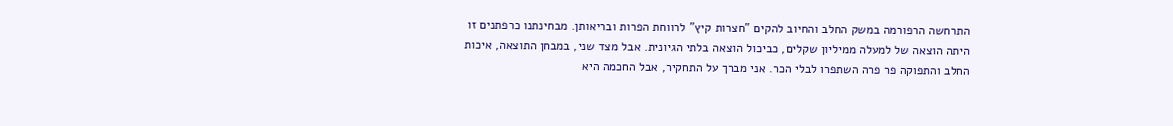התרחשה הרפורמה במשק החלב והחיוב להקים "חצרות קיץ" לרווחת הפרות ובריאותן. מבחינתנו כרפתנים זו היתה הוצאה של למעלה ממיליון שקלים, כביכול הוצאה בלתי הגיונית. אבל מצד שני, במבחן התוצאה, איכות החלב והתפוקה פר פרה השתפרו לבלי הכר. אני מברך על התחקיר, אבל החכמה היא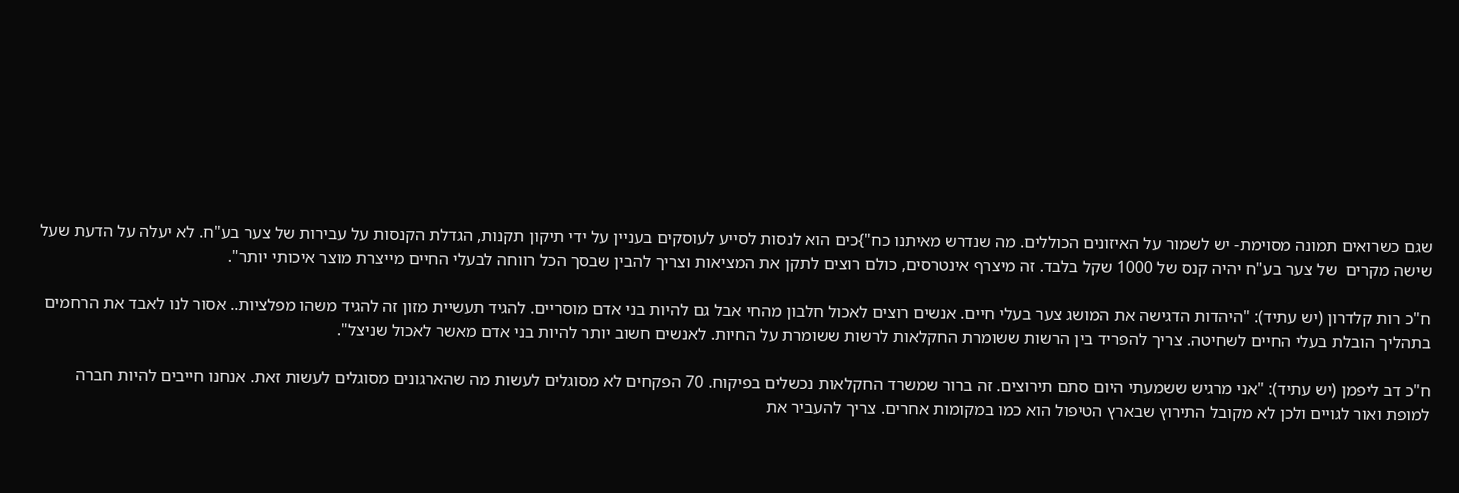שגם כשרואים תמונה מסוימת- יש לשמור על האיזונים הכוללים. מה שנדרש מאיתנו כח"}כים הוא לנסות לסייע לעוסקים בעניין על ידי תיקון תקנות, הגדלת הקנסות על עבירות של צער בע"ח. לא יעלה על הדעת שעל שישה מקרים  של צער בע"ח יהיה קנס של 1000 שקל בלבד. זה מיצרף אינטרסים, כולם רוצים לתקן את המציאות וצריך להבין שבסך הכל רווחה לבעלי החיים מייצרת מוצר איכותי יותר".

ח"כ רות קלדרון (יש עתיד): "היהדות הדגישה את המושג צער בעלי חיים. אנשים רוצים לאכול חלבון מהחי אבל גם להיות בני אדם מוסריים. להגיד תעשיית מזון זה להגיד משהו מפלציות.. אסור לנו לאבד את הרחמים בתהליך הובלת בעלי החיים לשחיטה. צריך להפריד בין הרשות ששומרת החקלאות לרשות ששומרת על החיות. לאנשים חשוב יותר להיות בני אדם מאשר לאכול שניצל".

ח"כ דב ליפמן (יש עתיד): "אני מרגיש ששמעתי היום סתם תירוצים. זה ברור שמשרד החקלאות נכשלים בפיקוח. 70 הפקחים לא מסוגלים לעשות מה שהארגונים מסוגלים לעשות זאת. אנחנו חייבים להיות חברה למופת ואור לגויים ולכן לא מקובל התירוץ שבארץ הטיפול הוא כמו במקומות אחרים. צריך להעביר את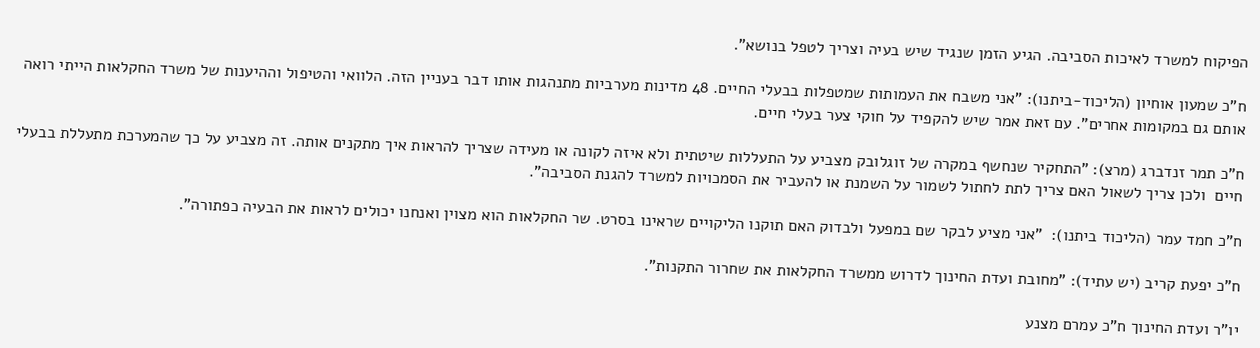הפיקוח למשרד לאיכות הסביבה. הגיע הזמן שנגיד שיש בעיה וצריך לטפל בנושא".

ח"כ שמעון אוחיון (הליכוד-ביתנו): "אני משבח את העמותות שמטפלות בבעלי החיים. 48 מדינות מערביות מתנהגות אותו דבר בעניין הזה. הלוואי והטיפול וההיענות של משרד החקלאות הייתי רואה אותם גם במקומות אחרים". עם זאת אמר שיש להקפיד על חוקי צער בעלי חיים.

ח"כ תמר זנדברג (מרצ): "התחקיר שנחשף במקרה של זוגלובק מצביע על התעללות שיטתית ולא איזה לקונה או מעידה שצריך להראות איך מתקנים אותה. זה מצביע על כך שהמערכת מתעללת בבעלי חיים  ולכן צריך לשאול האם צריך לתת לחתול לשמור על השמנת או להעביר את הסמכויות למשרד להגנת הסביבה".

ח"כ חמד עמר (הליכוד ביתנו):  "אני מציע לבקר שם במפעל ולבדוק האם תוקנו הליקויים שראינו בסרט. שר החקלאות הוא מצוין ואנחנו יכולים לראות את הבעיה כפתורה".

ח"כ יפעת קריב (יש עתיד): "מחובת ועדת החינוך לדרוש ממשרד החקלאות את שחרור התקנות".

יו"ר ועדת החינוך ח"כ עמרם מצנע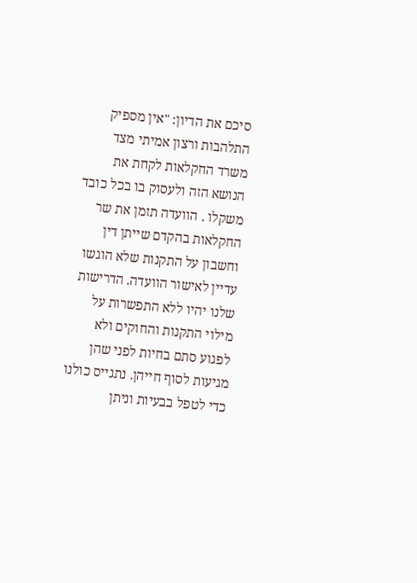סיכם את הדיון: "אין מספיק התלהבות ורצון אמיתי מצד משרד החקלאות לקחת את הנושא הזה ולעסוק בו בכל כובד משקלו . הוועדה תזמן את שר החקלאות בהקדם שייתן דין וחשבון על התקנות שלא הוגשו עדיין לאישור הוועדה. הדרישות שלנו יהיו ללא התפשרות על מילוי התקנות והחוקים ולא לפגוע סתם בחיות לפני שהן מגיעות לסוף חייהן. נתגייס כולנו כדי לטפל בבעיות וניתן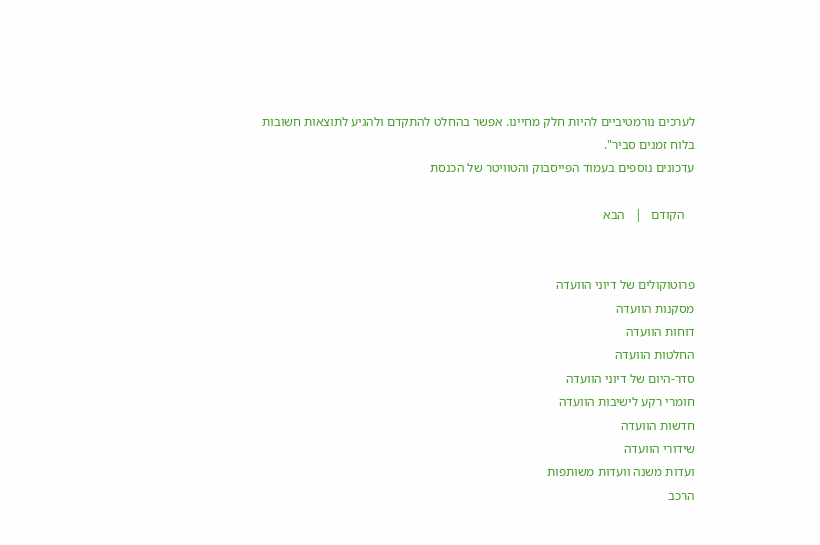לערכים נורמטיביים להיות חלק מחיינו. אפשר בהחלט להתקדם ולהגיע לתוצאות חשובות בלוח זמנים סביר".
עדכונים נוספים בעמוד הפייסבוק והטוויטר של הכנסת

   הקודם   |   הבא


פרוטוקולים של דיוני הוועדה
מסקנות הוועדה
דוחות הוועדה
החלטות הוועדה
סדר-היום של דיוני הוועדה
חומרי רקע לישיבות הוועדה
חדשות הוועדה
שידורי הוועדה
ועדות משנה וועדות משותפות
הרכב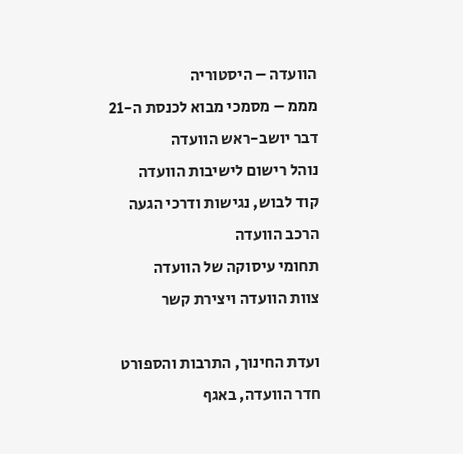הוועדה – היסטוריה
מממ – מסמכי מבוא לכנסת ה-21
דבר יושב-ראש הוועדה
נוהל רישום לישיבות הוועדה
קוד לבוש, נגישות ודרכי הגעה
הרכב הוועדה
תחומי עיסוקה של הוועדה
צוות הוועדה ויצירת קשר

ועדת החינוך, התרבות והספורט
חדר הוועדה, באגף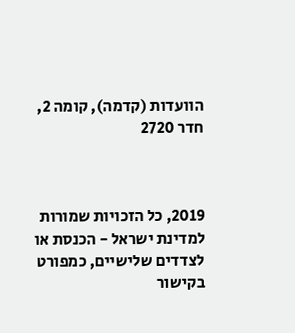הוועדות (קדמה), קומה 2, חדר 2720



2019, כל הזכויות שמורות למדינת ישראל - הכנסת או לצדדים שלישיים, כמפורט בקישור